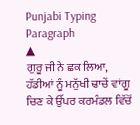Punjabi Typing Paragraph
▲
ਗੁਰੂ ਜੀ ਨੇ ਛਕ ਲਿਆ, ਹੱਡੀਆਂ ਨੂੰ ਮਨੁੱਖੀ ਢਾਚੇਂ ਵਾਂਗੂ ਚਿਣ ਕੇ ਉੱਪਰ ਕਰਮੰਡਲ ਵਿੱਚੋਂ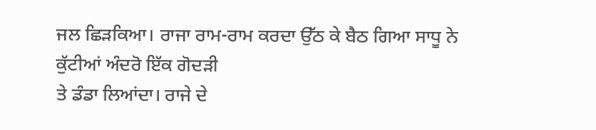ਜਲ ਛਿੜਕਿਆ। ਰਾਜਾ ਰਾਮ-ਰਾਮ ਕਰਦਾ ਉੱਠ ਕੇ ਬੈਠ ਗਿਆ ਸਾਧੂ ਨੇ ਕੁੱਟੀਆਂ ਅੰਦਰੋ ਇੱਕ ਗੋਦੜੀ
ਤੇ ਡੰਡਾ ਲਿਆਂਦਾ। ਰਾਜੇ ਦੇ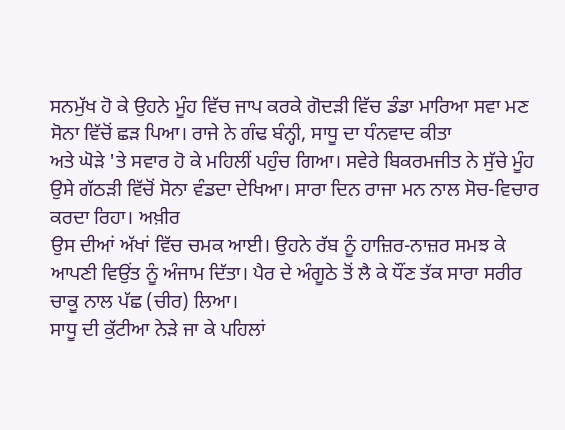ਸਨਮੁੱਖ ਹੋ ਕੇ ਉਹਨੇ ਮੂੰਹ ਵਿੱਚ ਜਾਪ ਕਰਕੇ ਗੋਦੜੀ ਵਿੱਚ ਡੰਡਾ ਮਾਰਿਆ ਸਵਾ ਮਣ ਸੋਨਾ ਵਿੱਚੋਂ ਛੜ ਪਿਆ। ਰਾਜੇ ਨੇ ਗੰਢ ਬੰਨ੍ਹੀ, ਸਾਧੂ ਦਾ ਧੰਨਵਾਦ ਕੀਤਾ
ਅਤੇ ਘੋੜੇ 'ਤੇ ਸਵਾਰ ਹੋ ਕੇ ਮਹਿਲੀਂ ਪਹੁੰਚ ਗਿਆ। ਸਵੇਰੇ ਬਿਕਰਮਜੀਤ ਨੇ ਸੁੱਚੇ ਮੂੰਹ ਉਸੇ ਗੱਠੜੀ ਵਿੱਚੋਂ ਸੋਨਾ ਵੰਡਦਾ ਦੇਖਿਆ। ਸਾਰਾ ਦਿਨ ਰਾਜਾ ਮਨ ਨਾਲ ਸੋਚ-ਵਿਚਾਰ ਕਰਦਾ ਰਿਹਾ। ਅਖ਼ੀਰ
ਉਸ ਦੀਆਂ ਅੱਖਾਂ ਵਿੱਚ ਚਮਕ ਆਈ। ਉਹਨੇ ਰੱਬ ਨੂੰ ਹਾਜ਼ਿਰ-ਨਾਜ਼ਰ ਸਮਝ ਕੇ ਆਪਣੀ ਵਿਉਂਤ ਨੂੰ ਅੰਜਾਮ ਦਿੱਤਾ। ਪੈਰ ਦੇ ਅੰਗੂਠੇ ਤੋਂ ਲੈ ਕੇ ਧੌਂਣ ਤੱਕ ਸਾਰਾ ਸਰੀਰ ਚਾਕੂ ਨਾਲ ਪੱਛ (ਚੀਰ) ਲਿਆ।
ਸਾਧੂ ਦੀ ਕੁੱਟੀਆ ਨੇੜੇ ਜਾ ਕੇ ਪਹਿਲਾਂ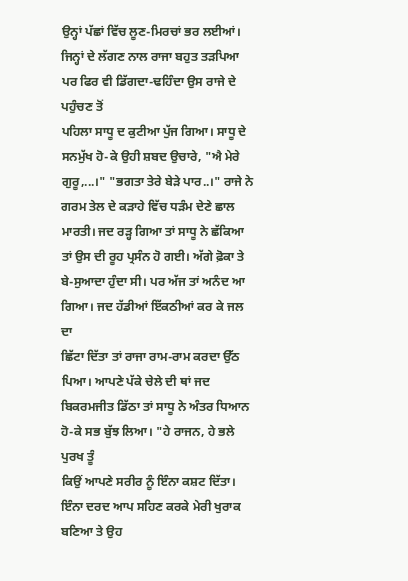ਉਨ੍ਹਾਂ ਪੱਛਾਂ ਵਿੱਚ ਲੂਣ-ਮਿਰਚਾਂ ਭਰ ਲਈਆਂ। ਜਿਨ੍ਹਾਂ ਦੇ ਲੱਗਣ ਨਾਲ ਰਾਜਾ ਬਹੁਤ ਤੜਪਿਆ ਪਰ ਫਿਰ ਵੀ ਡਿੱਗਦਾ-ਢਹਿੰਦਾ ਉਸ ਰਾਜੇ ਦੇ ਪਹੁੰਚਣ ਤੋਂ
ਪਹਿਲਾ ਸਾਧੂ ਦ ਕੁਟੀਆ ਪੁੱਜ ਗਿਆ। ਸਾਧੂ ਦੇ ਸਨਮੁੱਖ ਹੋ-ਕੇ ਉਹੀ ਸ਼ਬਦ ਉਚਾਰੇ, "ਐ ਮੇਰੇ ਗੁਰੂ,...।" "ਭਗਤਾ ਤੇਰੇ ਬੇੜੇ ਪਾਰ..।" ਰਾਜੇ ਨੇ ਗਰਮ ਤੇਲ ਦੇ ਕੜਾਹੇ ਵਿੱਚ ਧੜੰਮ ਦੇਣੇ ਛਾਲ
ਮਾਰਤੀ। ਜਦ ਰੜ੍ਹ ਗਿਆ ਤਾਂ ਸਾਧੂ ਨੇ ਛੱਕਿਆ ਤਾਂ ਉਸ ਦੀ ਰੂਹ ਪ੍ਰਸੰਨ ਹੋ ਗਈ। ਅੱਗੇ ਫ਼ੋਕਾ ਤੇ ਬੇ-ਸੁਆਦਾ ਹੁੰਦਾ ਸੀ। ਪਰ ਅੱਜ ਤਾਂ ਅਨੰਦ ਆ ਗਿਆ। ਜਦ ਹੱਡੀਆਂ ਇੱਕਠੀਆਂ ਕਰ ਕੇ ਜਲ ਦਾ
ਛਿੱਟਾ ਦਿੱਤਾ ਤਾਂ ਰਾਜਾ ਰਾਮ-ਰਾਮ ਕਰਦਾ ਉੱਠ ਪਿਆ। ਆਪਣੇ ਪੱਕੇ ਚੇਲੇ ਦੀ ਥਾਂ ਜਦ ਬਿਕਰਮਜੀਤ ਡਿੱਠਾ ਤਾਂ ਸਾਧੂ ਨੇ ਅੰਤਰ ਧਿਆਨ ਹੋ-ਕੇ ਸਭ ਬੁੱਝ ਲਿਆ। "ਹੇ ਰਾਜਨ, ਹੇ ਭਲੇ ਪੁਰਖ ਤੂੰ
ਕਿਉਂ ਆਪਣੇ ਸਰੀਰ ਨੂੰ ਇੰਨਾ ਕਸ਼ਟ ਦਿੱਤਾ। ਇੰਨਾ ਦਰਦ ਆਪ ਸਹਿਣ ਕਰਕੇ ਮੇਰੀ ਖੁਰਾਕ ਬਣਿਆ ਤੇ ਉਹ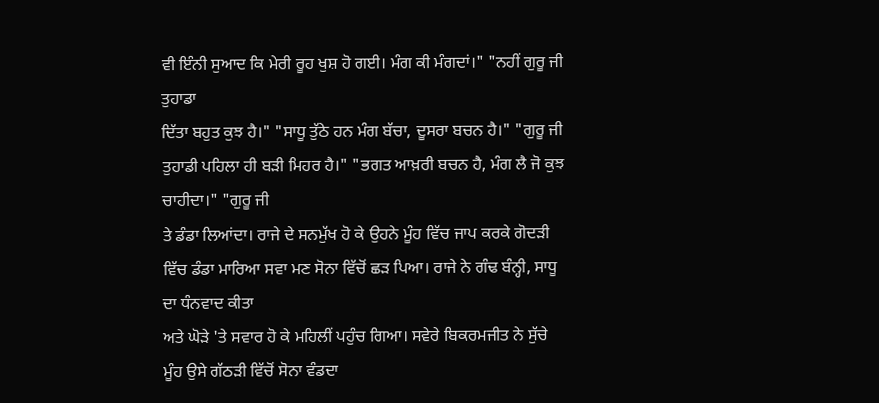ਵੀ ਇੰਨੀ ਸੁਆਦ ਕਿ ਮੇਰੀ ਰੂਹ ਖੁਸ਼ ਹੋ ਗਈ। ਮੰਗ ਕੀ ਮੰਗਦਾਂ।" "ਨਹੀਂ ਗੁਰੂ ਜੀ ਤੁਹਾਡਾ
ਦਿੱਤਾ ਬਹੁਤ ਕੁਝ ਹੈ।" "ਸਾਧੂ ਤੁੱਠੇ ਹਨ ਮੰਗ ਬੱਚਾ, ਦੂਸਰਾ ਬਚਨ ਹੈ।" "ਗੁਰੂ ਜੀ ਤੁਹਾਡੀ ਪਹਿਲਾ ਹੀ ਬੜੀ ਮਿਹਰ ਹੈ।" "ਭਗਤ ਆਖ਼ਰੀ ਬਚਨ ਹੈ, ਮੰਗ ਲੈ ਜੋ ਕੁਝ ਚਾਹੀਦਾ।" "ਗੁਰੂ ਜੀ
ਤੇ ਡੰਡਾ ਲਿਆਂਦਾ। ਰਾਜੇ ਦੇ ਸਨਮੁੱਖ ਹੋ ਕੇ ਉਹਨੇ ਮੂੰਹ ਵਿੱਚ ਜਾਪ ਕਰਕੇ ਗੋਦੜੀ ਵਿੱਚ ਡੰਡਾ ਮਾਰਿਆ ਸਵਾ ਮਣ ਸੋਨਾ ਵਿੱਚੋਂ ਛੜ ਪਿਆ। ਰਾਜੇ ਨੇ ਗੰਢ ਬੰਨ੍ਹੀ, ਸਾਧੂ ਦਾ ਧੰਨਵਾਦ ਕੀਤਾ
ਅਤੇ ਘੋੜੇ 'ਤੇ ਸਵਾਰ ਹੋ ਕੇ ਮਹਿਲੀਂ ਪਹੁੰਚ ਗਿਆ। ਸਵੇਰੇ ਬਿਕਰਮਜੀਤ ਨੇ ਸੁੱਚੇ ਮੂੰਹ ਉਸੇ ਗੱਠੜੀ ਵਿੱਚੋਂ ਸੋਨਾ ਵੰਡਦਾ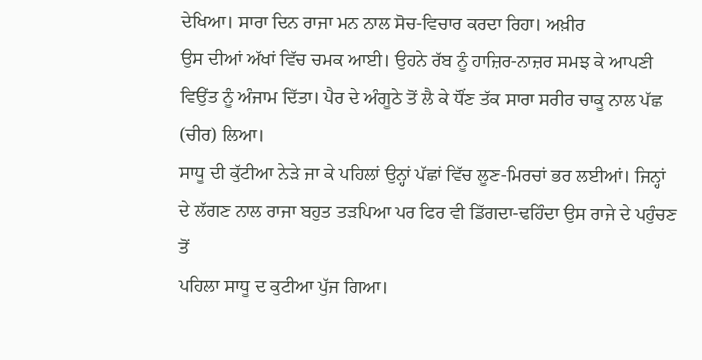ਦੇਖਿਆ। ਸਾਰਾ ਦਿਨ ਰਾਜਾ ਮਨ ਨਾਲ ਸੋਚ-ਵਿਚਾਰ ਕਰਦਾ ਰਿਹਾ। ਅਖ਼ੀਰ
ਉਸ ਦੀਆਂ ਅੱਖਾਂ ਵਿੱਚ ਚਮਕ ਆਈ। ਉਹਨੇ ਰੱਬ ਨੂੰ ਹਾਜ਼ਿਰ-ਨਾਜ਼ਰ ਸਮਝ ਕੇ ਆਪਣੀ ਵਿਉਂਤ ਨੂੰ ਅੰਜਾਮ ਦਿੱਤਾ। ਪੈਰ ਦੇ ਅੰਗੂਠੇ ਤੋਂ ਲੈ ਕੇ ਧੌਂਣ ਤੱਕ ਸਾਰਾ ਸਰੀਰ ਚਾਕੂ ਨਾਲ ਪੱਛ (ਚੀਰ) ਲਿਆ।
ਸਾਧੂ ਦੀ ਕੁੱਟੀਆ ਨੇੜੇ ਜਾ ਕੇ ਪਹਿਲਾਂ ਉਨ੍ਹਾਂ ਪੱਛਾਂ ਵਿੱਚ ਲੂਣ-ਮਿਰਚਾਂ ਭਰ ਲਈਆਂ। ਜਿਨ੍ਹਾਂ ਦੇ ਲੱਗਣ ਨਾਲ ਰਾਜਾ ਬਹੁਤ ਤੜਪਿਆ ਪਰ ਫਿਰ ਵੀ ਡਿੱਗਦਾ-ਢਹਿੰਦਾ ਉਸ ਰਾਜੇ ਦੇ ਪਹੁੰਚਣ ਤੋਂ
ਪਹਿਲਾ ਸਾਧੂ ਦ ਕੁਟੀਆ ਪੁੱਜ ਗਿਆ।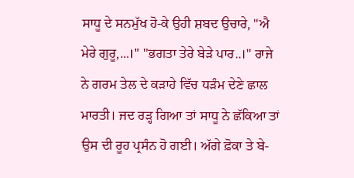ਸਾਧੂ ਦੇ ਸਨਮੁੱਖ ਹੋ-ਕੇ ਉਹੀ ਸ਼ਬਦ ਉਚਾਰੇ, "ਐ ਮੇਰੇ ਗੁਰੂ,...।" "ਭਗਤਾ ਤੇਰੇ ਬੇੜੇ ਪਾਰ..।" ਰਾਜੇ ਨੇ ਗਰਮ ਤੇਲ ਦੇ ਕੜਾਹੇ ਵਿੱਚ ਧੜੰਮ ਦੇਣੇ ਛਾਲ
ਮਾਰਤੀ। ਜਦ ਰੜ੍ਹ ਗਿਆ ਤਾਂ ਸਾਧੂ ਨੇ ਛੱਕਿਆ ਤਾਂ ਉਸ ਦੀ ਰੂਹ ਪ੍ਰਸੰਨ ਹੋ ਗਈ। ਅੱਗੇ ਫ਼ੋਕਾ ਤੇ ਬੇ-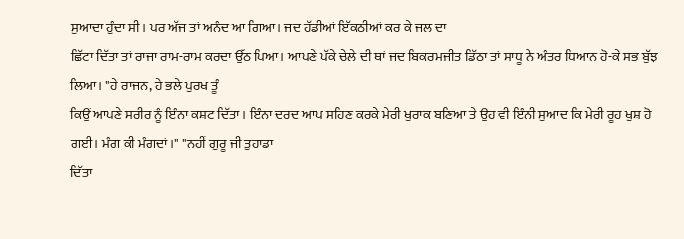ਸੁਆਦਾ ਹੁੰਦਾ ਸੀ। ਪਰ ਅੱਜ ਤਾਂ ਅਨੰਦ ਆ ਗਿਆ। ਜਦ ਹੱਡੀਆਂ ਇੱਕਠੀਆਂ ਕਰ ਕੇ ਜਲ ਦਾ
ਛਿੱਟਾ ਦਿੱਤਾ ਤਾਂ ਰਾਜਾ ਰਾਮ-ਰਾਮ ਕਰਦਾ ਉੱਠ ਪਿਆ। ਆਪਣੇ ਪੱਕੇ ਚੇਲੇ ਦੀ ਥਾਂ ਜਦ ਬਿਕਰਮਜੀਤ ਡਿੱਠਾ ਤਾਂ ਸਾਧੂ ਨੇ ਅੰਤਰ ਧਿਆਨ ਹੋ-ਕੇ ਸਭ ਬੁੱਝ ਲਿਆ। "ਹੇ ਰਾਜਨ, ਹੇ ਭਲੇ ਪੁਰਖ ਤੂੰ
ਕਿਉਂ ਆਪਣੇ ਸਰੀਰ ਨੂੰ ਇੰਨਾ ਕਸ਼ਟ ਦਿੱਤਾ। ਇੰਨਾ ਦਰਦ ਆਪ ਸਹਿਣ ਕਰਕੇ ਮੇਰੀ ਖੁਰਾਕ ਬਣਿਆ ਤੇ ਉਹ ਵੀ ਇੰਨੀ ਸੁਆਦ ਕਿ ਮੇਰੀ ਰੂਹ ਖੁਸ਼ ਹੋ ਗਈ। ਮੰਗ ਕੀ ਮੰਗਦਾਂ।" "ਨਹੀਂ ਗੁਰੂ ਜੀ ਤੁਹਾਡਾ
ਦਿੱਤਾ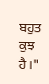ਬਹੁਤ ਕੁਝ ਹੈ।"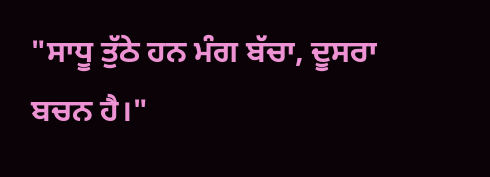"ਸਾਧੂ ਤੁੱਠੇ ਹਨ ਮੰਗ ਬੱਚਾ, ਦੂਸਰਾ ਬਚਨ ਹੈ।"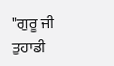"ਗੁਰੂ ਜੀ ਤੁਹਾਡੀ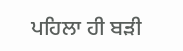ਪਹਿਲਾ ਹੀ ਬੜੀ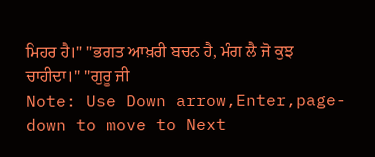ਮਿਹਰ ਹੈ।" "ਭਗਤ ਆਖ਼ਰੀ ਬਚਨ ਹੈ, ਮੰਗ ਲੈ ਜੋ ਕੁਝ ਚਾਹੀਦਾ।" "ਗੁਰੂ ਜੀ
Note: Use Down arrow,Enter,page-down to move to Next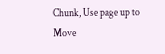Chunk, Use page up to Move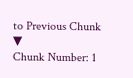to Previous Chunk ▼
Chunk Number: 1